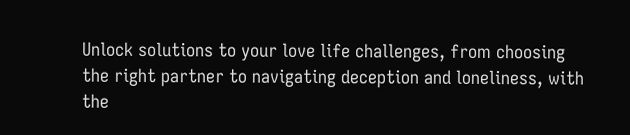Unlock solutions to your love life challenges, from choosing the right partner to navigating deception and loneliness, with the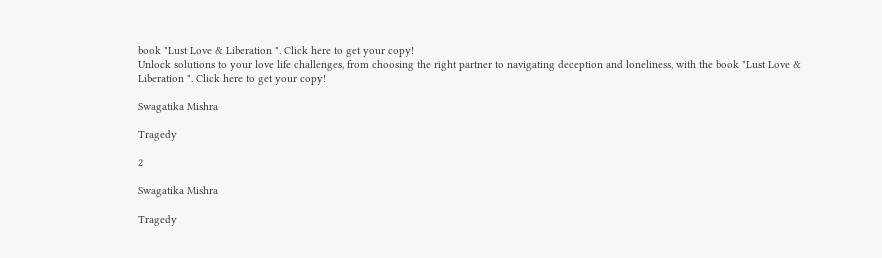book "Lust Love & Liberation ". Click here to get your copy!
Unlock solutions to your love life challenges, from choosing the right partner to navigating deception and loneliness, with the book "Lust Love & Liberation ". Click here to get your copy!

Swagatika Mishra

Tragedy

2

Swagatika Mishra

Tragedy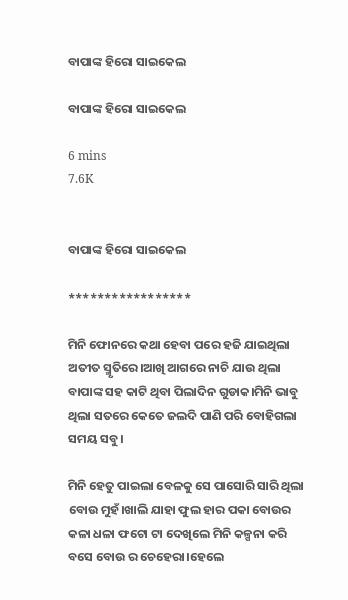ବାପାଙ୍କ ହିରୋ ସାଇକେଲ

ବାପାଙ୍କ ହିରୋ ସାଇକେଲ

6 mins
7.6K


ବାପାଙ୍କ ହିରୋ ସାଇକେଲ

*****************

ମିନି ଫୋନରେ କଥା ହେବା ପରେ ହଜି ଯାଇଥିଲା ଅତୀତ ସ୍ମୃତିରେ।ଆଖି ଆଗରେ ନାଚି ଯାଉ ଥିଲା ବାପାଙ୍କ ସହ କାଟି ଥିବା ପିଲାଦିନ ଗୁଡାକ।ମିନି ଭାବୁ ଥିଲା ସତରେ କେତେ ଜଲଦି ପାଣି ପରି ବୋହିଗଲା ସମୟ ସବୁ।

ମିନି ହେତୁ ପାଇଲା ବେଳକୁ ସେ ପାସୋରି ସାରି ଥିଲା ବୋଉ ମୁହଁ।ଖାଲି ଯାହା ଫୁଲ ହାର ପକା ବୋଉର କଳା ଧଳା ଫଟୋ ଟା ଦେଖିଲେ ମିନି କଳ୍ପନା କରି ବସେ ବୋଉ ର ଚେହେରା।ହେଲେ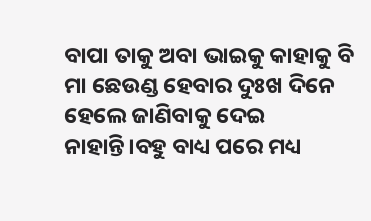ବାପା ତାକୁ ଅବା ଭାଇକୁ କାହାକୁ ବି ମା ଛେଉଣ୍ଡ ହେବାର ଦୁଃଖ ଦିନେ ହେଲେ ଜାଣିବାକୁ ଦେଇ ନାହାନ୍ତି।ବହୁ ବାଧ୍ୟ ପରେ ମଧ୍ୟ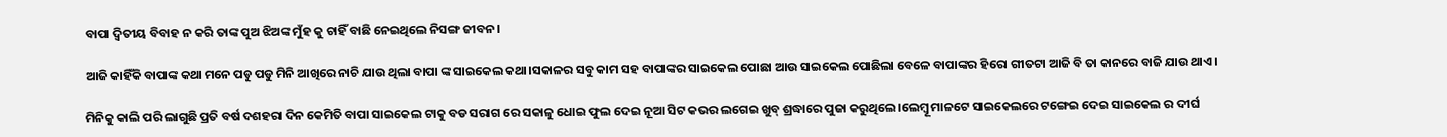ବାପା ଦ୍ୱିତୀୟ ବିବାହ ନ କରି ତାଙ୍କ ପୁଅ ଝିଅଙ୍କ ମୁଁହ କୁ ଚାହିଁ ବାଛି ନେଇଥିଲେ ନିସଙ୍ଗ ଜୀବନ।

ଆଜି କାହିଁକି ବାପାଙ୍କ କଥା ମନେ ପଡୁ ପଡୁ ମିନି ଆଖିରେ ନାଚି ଯାଉ ଥିଲା ବାପା ଙ୍କ ସାଇକେଲ କଥା।ସକାଳର ସବୁ କାମ ସହ ବାପାଙ୍କର ସାଇକେଲ ପୋଛା ଆଉ ସାଇକେଲ ପୋଛିଲା ବେଳେ ବାପାଙ୍କର ହିରୋ ଗୀତଟା ଆଜି ବି ତା କାନରେ ବାଜି ଯାଉ ଥାଏ।

ମିନିକୁ କାଲି ପରି ଲାଗୁଛି ପ୍ରତି ବର୍ଷ ଦଶହରା ଦିନ କେମିତି ବାପା ସାଇକେଲ ଟାକୁ ବଡ ସରାଗ ରେ ସକାଳୁ ଧୋଇ ଫୁଲ ଦେଇ ନୂଆ ସିଟ କଭର ଲଗେଇ ଖୁବ୍ ଶ୍ରଦ୍ଧାରେ ପୁଜା କରୁଥିଲେ।ଲେମ୍ବୂ ମାଳଟେ ସାଇକେଲରେ ଟଙ୍ଗେଇ ଦେଇ ସାଇକେଲ ର ଦୀର୍ଘ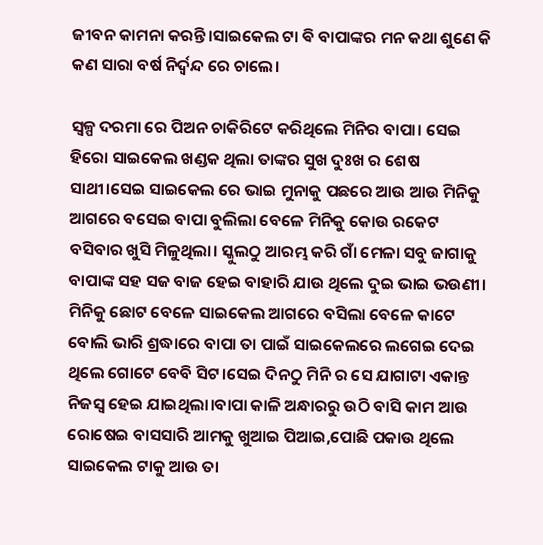ଜୀବନ କାମନା କରନ୍ତି।ସାଇକେଲ ଟା ଵି ବାପାଙ୍କର ମନ କଥା ଶୁଣେ କି କଣ ସାରା ବର୍ଷ ନିର୍ଦ୍ୱନ୍ଦ ରେ ଚାଲେ।

ସ୍ୱଳ୍ପ ଦରମା ରେ ପିଅନ ଚାକିରିଟେ କରିଥିଲେ ମିନିର ବାପା। ସେଇ ହିରୋ ସାଇକେଲ ଖଣ୍ଡକ ଥିଲା ତାଙ୍କର ସୁଖ ଦୁଃଖ ର ଶେଷ ସାଥୀ।ସେଇ ସାଇକେଲ ରେ ଭାଇ ମୁନାକୁ ପଛରେ ଆଉ ଆଉ ମିନିକୁ ଆଗରେ ବସେଇ ବାପା ବୁଲିଲା ବେଳେ ମିନିକୁ କୋଉ ରକେଟ ବସିବାର ଖୁସି ମିଳୁଥିଲା। ସ୍କୁଲଠୁ ଆରମ୍ଭ କରି ଗାଁ ମେଳା ସବୁ ଜାଗାକୁ ବାପାଙ୍କ ସହ ସଜ ବାଜ ହେଇ ବାହାରି ଯାଉ ଥିଲେ ଦୁଇ ଭାଇ ଭଉଣୀ। ମିନିକୁ ଛୋଟ ବେଳେ ସାଇକେଲ ଆଗରେ ବସିଲା ବେଳେ କାଟେ ବୋଲି ଭାରି ଶ୍ରଦ୍ଧାରେ ବାପା ତା ପାଇଁ ସାଇକେଲରେ ଲଗେଇ ଦେଇ ଥିଲେ ଗୋଟେ ବେବି ସିଟ।ସେଇ ଦିନଠୁ ମିନି ର ସେ ଯାଗାଟା ଏକାନ୍ତ ନିଜସ୍ୱ ହେଇ ଯାଇଥିଲା।ବାପା କାଳି ଅନ୍ଧାରରୁ ଉଠି ବାସି କାମ ଆଉ ରୋଷେଇ ବାସସାରି ଆମକୁ ଖୁଆଇ ପିଆଇ,ପୋଛି ପକାଉ ଥିଲେ ସାଇକେଲ ଟାକୁ ଆଉ ତା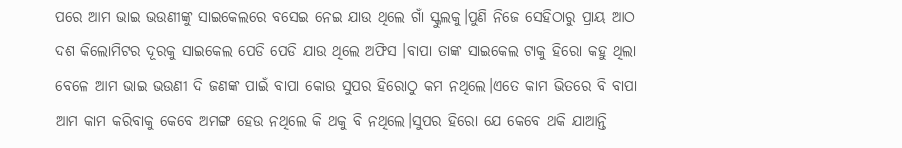ପରେ ଆମ ଭାଇ ଭଉଣୀଙ୍କୁ ସାଇକେଲରେ ବସେଇ ନେଇ ଯାଉ ଥିଲେ ଗାଁ ସ୍କୁଲକୁ।ପୁଣି ନିଜେ ସେହିଠାରୁ ପ୍ରାୟ ଆଠ ଦଶ କିଲୋମିଟର ଦୂରକୁ ସାଇକେଲ ପେଡି ପେଡି ଯାଉ ଥିଲେ ଅଫିସ ।ବାପା ତାଙ୍କ ସାଇକେଲ ଟାକୁ ହିରୋ କହୁ ଥିଲା ବେଳେ ଆମ ଭାଇ ଭଉଣୀ ଦି ଜଣଙ୍କ ପାଇଁ ବାପା କୋଉ ସୁପର ହିରୋଠୁ କମ ନଥିଲେ।ଏତେ କାମ ଭିତରେ ବି ବାପା ଆମ କାମ କରିବାକୁ କେବେ ଅମଙ୍ଗ ହେଉ ନଥିଲେ କି ଥକୁ ବି ନଥିଲେ।ସୁପର ହିରୋ ଯେ କେବେ ଥକି ଯାଆନ୍ତି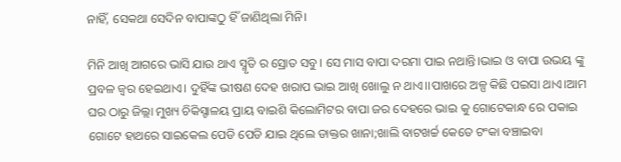ନାହିଁ, ସେକଥା ସେଦିନ ବାପାଙ୍କଠୁ ହିଁ ଜାଣିଥିଲା ମିନି।

ମିନି ଆଖି ଆଗରେ ଭାସି ଯାଉ ଥାଏ ସ୍ମୃତି ର ସ୍ରୋତ ସବୁ। ସେ ମାସ ବାପା ଦରମା ପାଇ ନଥାନ୍ତି।ଭାଇ ଓ ବାପା ଉଭୟ ଙ୍କୁ ପ୍ରବଳ ଜ୍ୱର ହେଇଥାଏ। ଦୁହିଁଙ୍କ ଭୀଷଣ ଦେହ ଖରାପ ଭାଇ ଆଖି ଖୋଲୁ ନ ଥାଏ।।ପାଖରେ ଅଳ୍ପ କିଛି ପଇସା ଥାଏ।ଆମ ଘର ଠାରୁ ଜିଲ୍ଲା ମୁଖ୍ୟ ଚିକିସ୍ଚାଳୟ ପ୍ରାୟ ବାଇଶି କିଲୋମିଟର ବାପା ଜର ଦେହରେ ଭାଇ କୁ ଗୋଟେକାନ୍ଧ ରେ ପକାଇ ଗୋଟେ ହାଥରେ ସାଇକେଲ ପେଡି ପେଡି ଯାଇ ଥିଲେ ଡାକ୍ତର ଖାନା;ଖାଲି ବାଟଖର୍ଚ୍ଚ କେତେ ଟଂକା ବଞ୍ଚାଇବା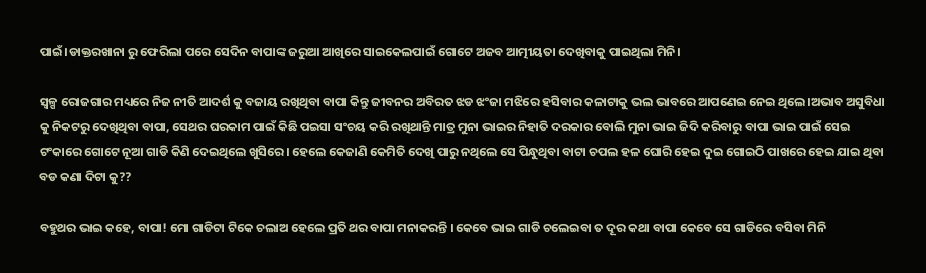ପାଇଁ।ଡାକ୍ତରଖାନା ରୁ ଫେରିଲା ପରେ ସେଦିନ ବାପାଙ୍କ ଜରୁଆ ଆଖିରେ ସାଇକେଲପାଇଁ ଗୋଟେ ଅଜବ ଆତ୍ମୀୟତା ଦେଖିବାକୁ ପାଇଥିଲା ମିନି।

ସ୍ୱଳ୍ପ ରୋଜଗାର ମଧ୍ୟରେ ନିଜ ନୀତି ଆଦର୍ଶ କୁ ବଜାୟ ରଖିଥିବା ବାପା କିନ୍ତୁ ଜୀବନର ଅବିରତ ଝଡ ଝଂଜା ମଝିରେ ହସିବାର କଳାଟାକୁ ଭଲ ଭାବରେ ଆପଣେଇ ନେଇ ଥିଲେ।ଅଭାବ ଅସୁବିଧା କୁ ନିକଟରୁ ଦେଖିଥିବା ବାପା, ସେଥର ଘରକାମ ପାଇଁ କିଛି ପଇସା ସଂଚୟ କରି ରଖିଥାନ୍ତି ମାତ୍ର ମୁନା ଭାଇର ନିହାତି ଦରକାର ବୋଲି ମୁନା ଭାଇ ଜିଦି କରିବାରୁ ବାପା ଭାଇ ପାଇଁ ସେଇ ଟଂକାରେ ଗୋଟେ ନୂଆ ଗାଡି କିଣି ଦେଇଥିଲେ ଖୁସିରେ। ହେଲେ କେଜାଣି କେମିତି ଦେଖି ପାରୁ ନଥିଲେ ସେ ପିନ୍ଧୁଥିବା ବାଟା ଚପଲ ହଳ ଘୋରି ହେଇ ଦୁଇ ଗୋଇଠି ପାଖରେ ହେଇ ଯାଇ ଥିବା ବଡ କଣା ଦିଟା କୁ??

ବହୁଥର ଭାଇ କହେ, ବାପା! ମୋ ଗାଡିଟା ଟିକେ ଚଲାଅ ହେଲେ ପ୍ରତି ଥର ବାପା ମନାକରନ୍ତି । କେବେ ଭାଇ ଗାଡି ଚଲେଇବା ତ ଦୂର କଥା ବାପା କେବେ ସେ ଗାଡିରେ ବସିବା ମିନି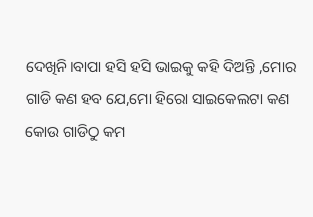ଦେଖିନି।ବାପା ହସି ହସି ଭାଇକୁ କହି ଦିଅନ୍ତି ,ମୋର ଗାଡି କଣ ହବ ଯେ,ମୋ ହିରୋ ସାଇକେଲଟା କଣ କୋଉ ଗାଡିଠୁ କମ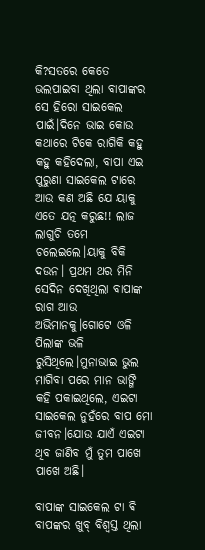କି?ସତରେ କେତେ ଭଲପାଇବା ଥିଲା ବାପାଙ୍କର ସେ ହିରୋ ସାଇକେଲ ପାଇଁ।ଦିନେ ଭାଇ କୋଉ କଥାରେ ଟିକେ ରାଗିକି କହୁ କହୁ କହିଦେଲା, ବାପା ଏଇ ପୁରୁଣା ସାଇକେଲ ଟାରେ ଆଉ କଣ ଅଛି ଯେ ୟାକୁ ଏତେ ଯତ୍ନ କରୁଛ!! ଲାଜ ଲାଗୁଚି ତମେ ଚଲେଇଲେ।ୟାକୁ ବିକି ଦଉନ। ପ୍ରଥମ ଥର ମିନି ସେଦିନ ଦେଖିଥିଲା ବାପାଙ୍କ ରାଗ ଆଉ ଅଭିମାନକୁ।ଗୋଟେ ଓଳି ପିଲାଙ୍କ ଭଳି ରୁସିଥିଲେ।ମୁନାଭାଇ ଭୁଲ ମାଗିବା ପରେ ମାନ ଭାଙ୍ଗି କହି ପକାଇଥିଲେ, ଏଇଟା ସାଇକେଲ ନୁହଁରେ ବାପ ମୋ ଜୀବନ।ଯୋଉ ଯାଏଁ ଏଇଟା ଥିବ ଜାଣିବ ମୁଁ ତୁମ ପାଖେ ପାଖେ ଅଛି।

ବାପାଙ୍କ ସାଇକେଲ ଟା ଵି ବାପଙ୍କର ଖୁବ୍ ବିଶ୍ୱସ୍ତ ଥିଲା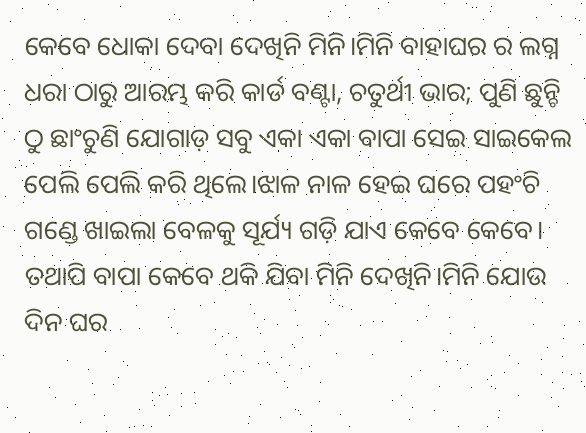କେବେ ଧୋକା ଦେବା ଦେଖିନି ମିନି।ମିନି ବାହାଘର ର ଲଗ୍ନ ଧରା ଠାରୁ ଆରମ୍ଭ କରି କାର୍ଡ ବଣ୍ଟା, ଚତୁର୍ଥୀ ଭାର; ପୁଣି ଛୁନ୍ଚି ଠୁ ଛାଂଚୁଣି ଯୋଗାଡ଼ ସବୁ ଏକା ଏକା ବାପା ସେଇ ସାଇକେଲ ପେଲି ପେଲି କରି ଥିଲେ।ଝାଳ ନାଳ ହେଇ ଘରେ ପହଂଚି ଗଣ୍ଡେ ଖାଇଲା ବେଳକୁ ସୂର୍ଯ୍ୟ ଗଡ଼ି ଯାଏ କେବେ କେବେ। ତଥାପି ବାପା କେବେ ଥକି ଯିବା ମିନି ଦେଖିନି।ମିନି ଯୋଉ ଦିନ ଘର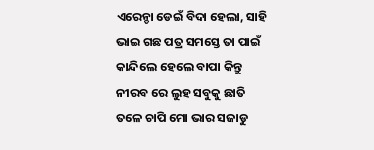ଏରେନ୍ଡା ଡେଇଁ ବିଦା ହେଲା, ସାହି ଭାଇ ଗଛ ପତ୍ର ସମସ୍ତେ ତା ପାଇଁ କାନ୍ଦିଲେ ହେଲେ ବାପା କିନ୍ତୁ ନୀରବ ରେ ଲୁହ ସବୁକୁ ଛାତି ତଳେ ଚାପି ମୋ ଭାର ସଜାଡୁ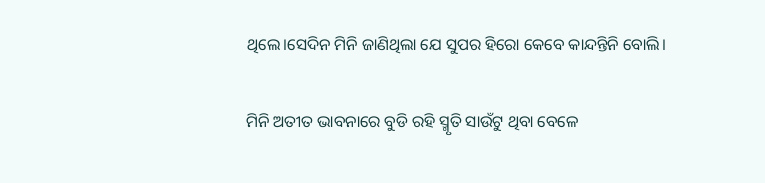ଥିଲେ।ସେଦିନ ମିନି ଜାଣିଥିଲା ଯେ ସୁପର ହିରୋ କେବେ କାନ୍ଦନ୍ତିନି ବୋଲି।

ମିନି ଅତୀତ ଭାବନାରେ ବୁଡି ରହି ସ୍ମୃତି ସାଉଁଟୁ ଥିବା ବେଳେ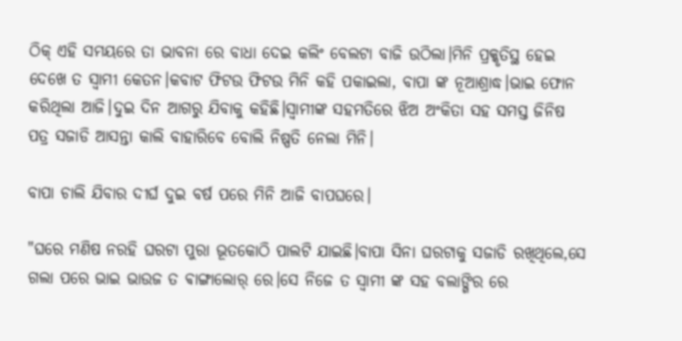ଠିକ୍ ଏହି ସମୟରେ ତା ଭାବନା ରେ ବାଧା ଦେଇ କଲିଂ ବେଲଟା ବାଜି ଉଠିଲା।ମିନି ପ୍ରକ୍କୃତିସ୍ଥ ହେଇ ଦେଖେ ତ ସ୍ୱାମୀ କେତନ।କବାଟ ଫିଟଉ ଫିଟଉ ମିନି କହି ପକାଇଲା, ବାପା ଙ୍କ ନୂଆଶ୍ରାଦ୍ଧ।ଭାଇ ଫୋନ କରିଥିଲା ଆଜି।ଦୁଇ ଦିନ ଆଗରୁ ଯିବାକୁ କହିଛି।ସ୍ୱାମୀଙ୍କ ସହମତିରେ ଝିଅ ଅଂକିତା ସହ ସମସ୍ତ ଜିନିଷ ପତ୍ର ସଜାଡି ଆସନ୍ତା କାଲି ବାହାରିବେ ବୋଲି ନିଷ୍ପତି ନେଲା ମିନି।

ବାପା ଚାଲି ଯିବାର ଦୀର୍ଘ ଦୁଇ ବର୍ଷ ପରେ ମିନି ଆଜି ବାପଘରେ।

"ଘରେ ମଣିଷ ନରହି ଘରଟା ପୁରା ଭୂତକୋଠି ପାଲଟି ଯାଇଛି।ବାପା ସିନା ଘରଟାକୁ ସଜାଡି ରଖିଥିଲେ,ସେ ଗଲା ପରେ ଭାଇ ଭାଉଜ ତ ଵାଙ୍ଗାଲୋର୍ ରେ।ସେ ନିଜେ ତ ସ୍ୱାମୀ ଙ୍କ ସହ ବଲାଙ୍ଗିର ରେ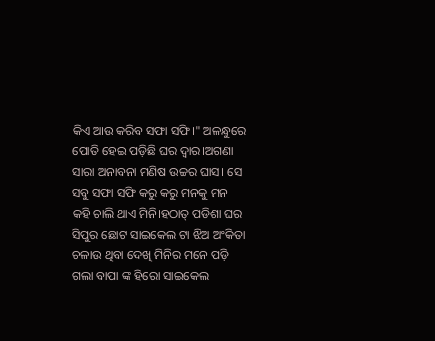କିଏ ଆଉ କରିବ ସଫା ସଫି।" ଅଳନ୍ଧୁରେ ପୋତି ହେଇ ପଡ଼ିଛି ଘର ଦ୍ୱାର।ଅଗଣା ସାରା ଅନାବନା ମଣିଷ ଉଚ୍ଚର ଘାସ। ସେ ସବୁ ସଫା ସଫି କରୁ କରୁ ମନକୁ ମନ କହି ଚାଲି ଥାଏ ମିନି।ହଠାତ୍ ପଡିଶା ଘର ସିପୁର ଛୋଟ ସାଇକେଲ ଟା ଝିଅ ଅଂକିତା ଚଳାଉ ଥିବା ଦେଖି ମିନିର ମନେ ପଡ଼ି ଗଲା ବାପା ଙ୍କ ହିରୋ ସାଇକେଲ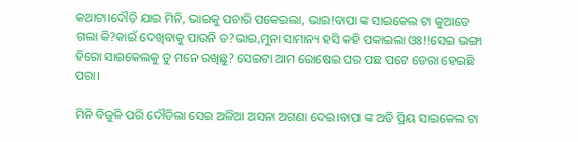କଥାଟା।ଦୌଡ଼ି ଯାଇ ମିନି, ଭାଇକୁ ପଚାରି ପକେଇଲା, ଭାଇ!ବାପା ଙ୍କ ସାଇକେଲ ଟା କୁଆଡେ ଗଲା କି?କାଇଁ ଦେଖିବାକୁ ପାଉନି ତ?ଭାଇ,ମୁନା ସାମାନ୍ୟ ହସି କହି ପକାଇଲା ଓଃ!!ସେଇ ଭଙ୍ଗା ହିରୋ ସାଇକେଲକୁ ତୁ ମନେ ରଖିଛୁ? ସେଇଟା ଆମ ରୋଷେଇ ଘର ପଛ ପଟେ ଡେରା ହେଇଛି ପରା।

ମିନି ବିଜୁଳି ପରି ଦୌଡିଲା ସେଇ ଅଳିଆ ଅସନା ଅଗଣା ଦେଇ।ବାପା ଙ୍କ ଅତି ପ୍ରିୟ ସାଇକେଲ ଟା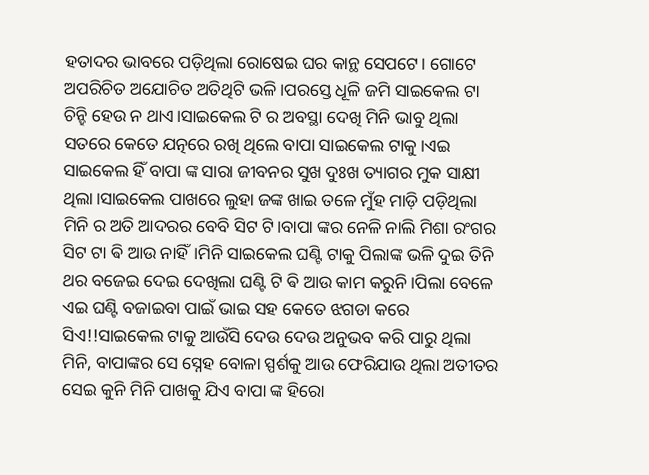ହତାଦର ଭାବରେ ପଡ଼ିଥିଲା ରୋଷେଇ ଘର କାନ୍ଥ ସେପଟେ। ଗୋଟେ ଅପରିଚିତ ଅଯୋଚିତ ଅତିଥିଟି ଭଳି।ପରସ୍ତେ ଧୂଳି ଜମି ସାଇକେଲ ଟା ଚିନ୍ହି ହେଉ ନ ଥାଏ।ସାଇକେଲ ଟି ର ଅବସ୍ଥା ଦେଖି ମିନି ଭାବୁ ଥିଲା ସତରେ କେତେ ଯତ୍ନରେ ରଖି ଥିଲେ ବାପା ସାଇକେଲ ଟାକୁ।ଏଇ ସାଇକେଲ ହିଁ ବାପା ଙ୍କ ସାରା ଜୀବନର ସୁଖ ଦୁଃଖ ତ୍ୟାଗର ମୁକ ସାକ୍ଷୀ ଥିଲା।ସାଇକେଲ ପାଖରେ ଲୁହା ଜଙ୍କ ଖାଇ ତଳେ ମୁଁହ ମାଡ଼ି ପଡ଼ିଥିଲା ମିନି ର ଅତି ଆଦରର ବେବି ସିଟ ଟି।ବାପା ଙ୍କର ନେଳି ନାଲି ମିଶା ରଂଗର ସିଟ ଟା ଵି ଆଉ ନାହିଁ।ମିନି ସାଇକେଲ ଘଣ୍ଟି ଟାକୁ ପିଲାଙ୍କ ଭଳି ଦୁଇ ତିନି ଥର ବଜେଇ ଦେଇ ଦେଖିଲା ଘଣ୍ଟି ଟି ଵି ଆଉ କାମ କରୁନି।ପିଲା ବେଳେ ଏଇ ଘଣ୍ଟି ବଜାଇବା ପାଇଁ ଭାଇ ସହ କେତେ ଝଗଡା କରେ ସିଏ!!ସାଇକେଲ ଟାକୁ ଆଉଁସି ଦେଉ ଦେଉ ଅନୁଭବ କରି ପାରୁ ଥିଲା ମିନି, ବାପାଙ୍କର ସେ ସ୍ନେହ ବୋଳା ସ୍ପର୍ଶକୁ ଆଉ ଫେରିଯାଉ ଥିଲା ଅତୀତର ସେଇ କୁନି ମିନି ପାଖକୁ ଯିଏ ବାପା ଙ୍କ ହିରୋ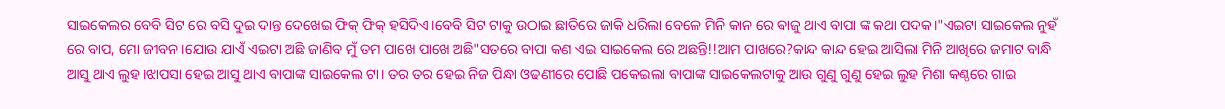ସାଇକେଲର ବେବି ସିଟ ରେ ବସି ଦୁଇ ଦାନ୍ତ ଦେଖେଇ ଫିକ୍ ଫିକ୍ ହସିଦିଏ।ବେବି ସିଟ ଟାକୁ ଉଠାଇ ଛାତିରେ ଜାକି ଧରିଲା ବେଳେ ମିନି କାନ ରେ ଵାଜୁ ଥାଏ ବାପା ଙ୍କ କଥା ପଦକ।"ଏଇଟା ସାଇକେଲ ନୁହଁ ରେ ବାପ, ମୋ ଜୀବନ।ଯୋଉ ଯାଏଁ ଏଇଟା ଅଛି ଜାଣିବ ମୁଁ ତମ ପାଖେ ପାଖେ ଅଛି"ସତରେ ବାପା କଣ ଏଇ ସାଇକେଲ ରେ ଅଛନ୍ତି!!ଆମ ପାଖରେ?କାନ୍ଦ କାନ୍ଦ ହେଇ ଆସିଲା ମିନି ଆଖିରେ ଜମାଟ ବାନ୍ଧି ଆସୁ ଥାଏ ଲୁହ।ଝାପସା ହେଇ ଆସୁ ଥାଏ ବାପାଙ୍କ ସାଇକେଲ ଟା। ତର ତର ହେଇ ନିଜ ପିନ୍ଧା ଓଢଣୀରେ ପୋଛି ପକେଇଲା ବାପାଙ୍କ ସାଇକେଲଟାକୁ ଆଉ ଗୁଣୁ ଗୁଣୁ ହେଇ ଲୁହ ମିଶା କଣ୍ଠରେ ଗାଇ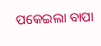ପକେଇଲା ବାପା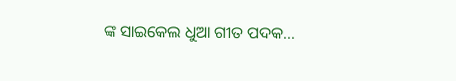ଙ୍କ ସାଇକେଲ ଧୁଆ ଗୀତ ପଦକ...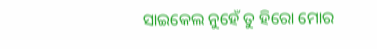ସାଇକେଲ ନୁହେଁ ତୁ ହିରୋ ମୋର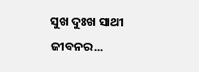ସୁଖ ଦୁଃଖ ସାଥୀ ଜୀବନର...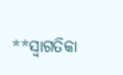**ସ୍ୱାଗତିକା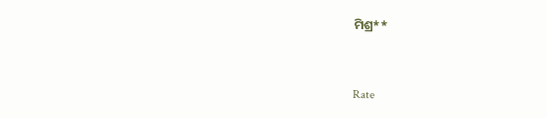ମିଶ୍ର**


Rate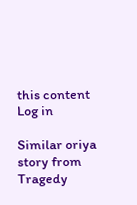this content
Log in

Similar oriya story from Tragedy